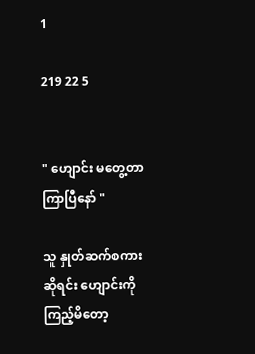1

219 22 5


" ဟျောင်း မတွေ့တာကြာပြီနော် "

သူ နှုတ်ဆက်စကားဆိုရင်း ဟျောင်းကို ကြည့်မိတော့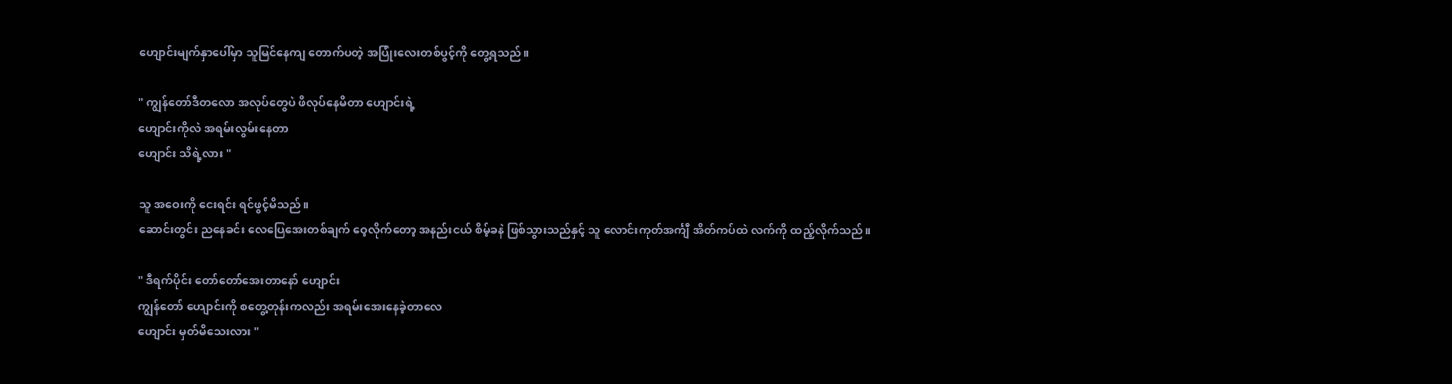ဟျောင်းမျက်နှာပေါ်မှာ သူမြင်နေကျ တောက်ပတဲ့ အပြုံးလေးတစ်ပွင့်ကို တွေ့ရသည်။

" ကျွန်တော်ဒီတလော အလုပ်တွေပဲ ဖိလုပ်နေမိတာ ဟျောင်းရဲ့
ဟျောင်းကိုလဲ အရမ်းလွမ်းနေတာ
ဟျောင်း သိရဲ့လား "

သူ အဝေးကို ငေးရင်း ရင်ဖွင့်မိသည်။
ဆောင်းတွင်း ညနေခင်း လေပြေအေးတစ်ချက် ဝေ့လိုက်တော့ အနည်းငယ် စိမ့်ခနဲ ဖြစ်သွားသည်နှင့် သူ လောင်းကုတ်အင်္ကျီ အိတ်ကပ်ထဲ လက်ကို ထည့်လိုက်သည်။

" ဒီရက်ပိုင်း တော်တော်အေးတာနော် ဟျောင်း
ကျွန်တော် ဟျောင်းကို စတွေ့တုန်းကလည်း အရမ်းအေးနေခဲ့တာလေ
ဟျောင်း မှတ်မိသေးလား "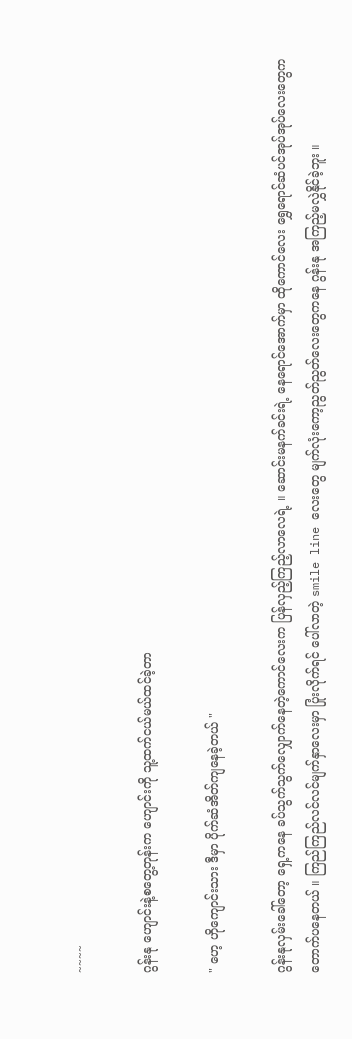~~~~

ဂွန်းနု ဟျောင်းနဲ့စတွေ့တုန်းက ဟျောင်းကို သူ့ထက်ငယ်မယ်ထင်ခဲ့တာ

" ဟေ့ ဟိုကျောင်းသား ဒီမှာ ပိုက်ဆံအိတ်ကျနေခဲ့တယ် "

ဂွန်းနုလှမ်းခေါ်တော့ ရှေ့ကနေ ခပ်သွက်သွက်လျှောက်နေတဲ့ကောင်လေးက ပြန်လှည့်ကြည့်လာလေရဲ့ ။ ဆောင်းမနက်ခင်းရဲ့ နေရောင်အောက်မှာ ထိုကောင်လေး ရွှေရောင်ဆံပင်အုပ်အုပ်လေးတွေက တောက်ပနေတယ် ။ ကြည်ကြည်လင်လင်မျက်နှာလေးမှာ ပြုံးလိုက်ရင် ပေါ်လာတဲ့ smile line လေးတွေ မျက်လုံးကော့ညွတ်ညွတ်လေးတွေကနေ ဂွန်းနု အကြည့်မလွှဲနိုင်ခဲ့ဘူး ။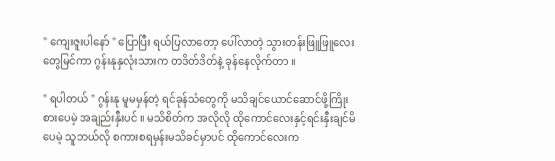" ကျေးဇူးပါနော် " ပြောပြီး ရယ်ပြလာတော့ ပေါ်လာတဲ့ သွားတန်းဖြူဖြူလေးတွေမြင်ကာ ဂွန်းနုနှလုံးသားက တဒိတ်ဒိတ်နဲ့ ခုန်နေလိုက်တာ ။

" ရပါတယ် " ဂွန်းနု မူမမှန်တဲ့ ရင်ခုန်သံတွေကို မသိချင်ယောင်ဆောင်ဖို့ကြိုးစားပေမဲ့ အချည်းနှီးပင် ။ မသိစိတ်က အလိုလို ထိုကောင်လေးနှင့်ရင်းနှီးချင်မိပေမဲ့ သူဘယ်လို စကားစရမှန်းမသိခင်မှာပင် ထိုကောင်လေးက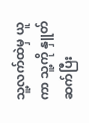သူ့လက်ထဲမှ ယူကာ သူ့ကို နှူတ်ဆက်ပြီး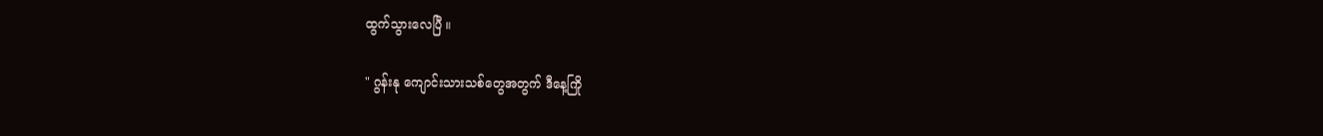ထွက်သွားလေပြီ ။

" ဂွန်းနု ကျောင်းသားသစ်တွေအတွက် ဒီနေ့ကြို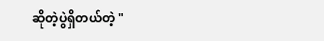ဆိုတဲ့ပွဲရှိတယ်တဲ့ "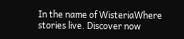In the name of WisteriaWhere stories live. Discover now